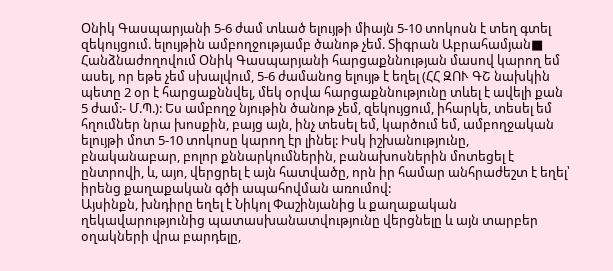Օնիկ Գասպարյանի 5-6 ժամ տևած ելույթի միայն 5-10 տոկոսն է տեղ գտել զեկույցում. ելույթին ամբողջությամբ ծանոթ չեմ. Տիգրան Աբրահամյան■ Հանձնաժողովում Օնիկ Գասպարյանի հարցաքննության մասով կարող եմ ասել, որ եթե չեմ սխալվում, 5-6 ժամանոց ելույթ է եղել (ՀՀ ԶՈՒ ԳՇ նախկին պետը 2 օր է հարցաքննվել, մեկ օրվա հարցաքննությունը տևել է ավելի քան 5 ժամ:- Մ.Պ.): Ես ամբողջ նյութին ծանոթ չեմ, զեկույցում, իհարկե, տեսել եմ հղումներ նրա խոսքին, բայց այն, ինչ տեսել եմ, կարծում եմ, ամբողջական ելույթի մոտ 5-10 տոկոսը կարող էր լինել: Իսկ իշխանությունը, բնականաբար, բոլոր քննարկումներին, բանախոսներին մոտեցել է ընտրովի, և, այո, վերցրել է այն հատվածը, որն իր համար անհրաժեշտ է եղել՝ իրենց քաղաքական գծի ապահովման առումով:
Այսինքն, խնդիրը եղել է Նիկոլ Փաշինյանից և քաղաքական ղեկավարությունից պատասխանատվությունը վերցնելը և այն տարբեր օղակների վրա բարդելը,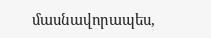մասնավորապես,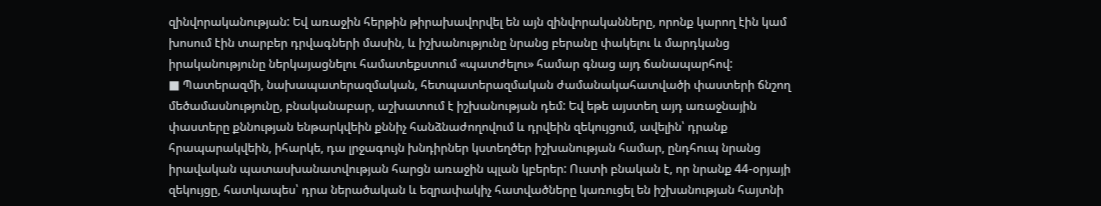զինվորականության: Եվ առաջին հերթին թիրախավորվել են այն զինվորականները, որոնք կարող էին կամ խոսում էին տարբեր դրվագների մասին, և իշխանությունը նրանց բերանը փակելու և մարդկանց իրականությունը ներկայացնելու համատեքստում «պատժելու» համար գնաց այդ ճանապարհով:
■ Պատերազմի, նախապատերազմական, հետպատերազմական ժամանակահատվածի փաստերի ճնշող մեծամասնությունը, բնականաբար, աշխատում է իշխանության դեմ: Եվ եթե այստեղ այդ առաջնային փաստերը քննության ենթարկվեին քննիչ հանձնաժողովում և դրվեին զեկույցում, ավելին՝ դրանք հրապարակվեին, իհարկե, դա լրջագույն խնդիրներ կստեղծեր իշխանության համար, ընդհուպ նրանց իրավական պատասխանատվության հարցն առաջին պլան կբերեր: Ուստի բնական է, որ նրանք 44-օրյայի զեկույցը, հատկապես՝ դրա ներածական և եզրափակիչ հատվածները կառուցել են իշխանության հայտնի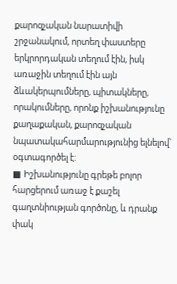քարոզչական նարատիվի շրջանակում, որտեղ փաստերը երկրորդական տեղում էին, իսկ առաջին տեղում էին այն ձևակերպումները, պիտակները, որակումները, որոնք իշխանությունը քաղաքական, քարոզչական նպատակահարմարությունից ելնելով՝ օգտագործել է:
■ Իշխանությունը գրեթե բոլոր հարցերում առաջ է քաշել գաղտնիության գործոնը, և դրանք փակ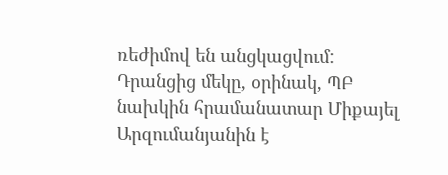ռեժիմով են անցկացվում: Դրանցից մեկը, օրինակ, ՊԲ նախկին հրամանատար Միքայել Արզումանյանին է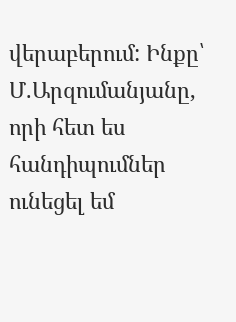վերաբերում: Ինքը՝ Մ.Արզումանյանը, որի հետ ես հանդիպումներ ունեցել եմ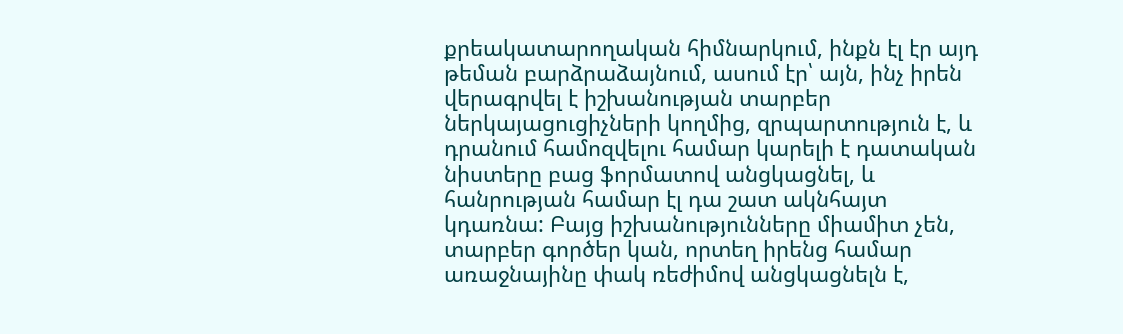քրեակատարողական հիմնարկում, ինքն էլ էր այդ թեման բարձրաձայնում, ասում էր՝ այն, ինչ իրեն վերագրվել է իշխանության տարբեր ներկայացուցիչների կողմից, զրպարտություն է, և դրանում համոզվելու համար կարելի է դատական նիստերը բաց ֆորմատով անցկացնել, և հանրության համար էլ դա շատ ակնհայտ կդառնա: Բայց իշխանությունները միամիտ չեն, տարբեր գործեր կան, որտեղ իրենց համար առաջնայինը փակ ռեժիմով անցկացնելն է,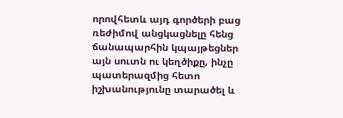որովհետև այդ գործերի բաց ռեժիմով անցկացնելը հենց ճանապարհին կպայթեցներ այն սուտն ու կեղծիքը, ինչը պատերազմից հետո իշխանությունը տարածել և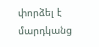փորձել է մարդկանց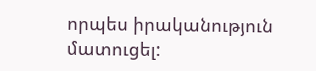որպես իրականություն մատուցել: